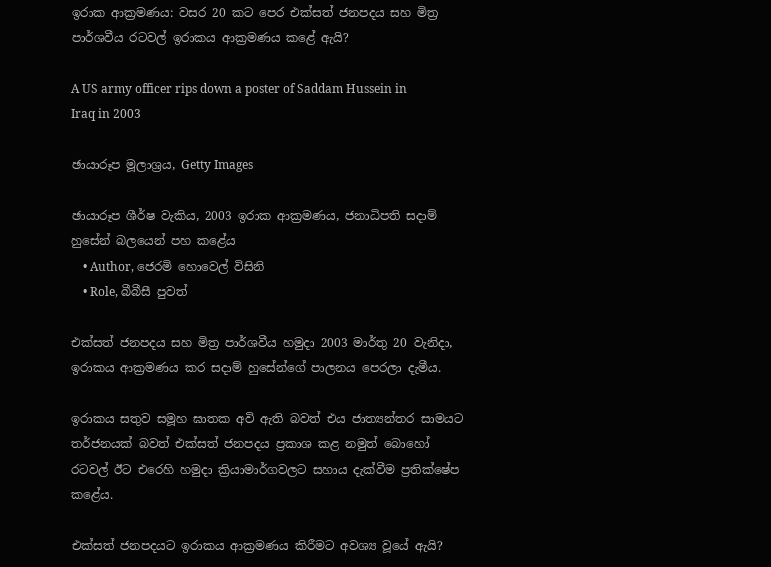ඉරාක ආක්‍රමණය: වසර 20 කට පෙර එක්සත් ජනපදය සහ මිත්‍ර පාර්ශවීය රටවල් ඉරාකය ආක්‍රමණය කළේ ඇයි?

A US army officer rips down a poster of Saddam Hussein in Iraq in 2003

ඡායාරූප මූලාශ්‍රය, Getty Images

ඡායාරූප ශීර්ෂ වැකිය, 2003 ඉරාක ආක්‍රමණය, ජනාධිපති සදාම් හුසේන් බලයෙන් පහ කළේය
    • Author, ජෙරමි හොවෙල් විසිනි
    • Role, බීබීසී පුවත්

එක්සත් ජනපදය සහ මිත්‍ර පාර්ශවීය හමුදා 2003 මාර්තු 20 වැනිදා, ඉරාකය ආක්‍රමණය කර සදාම් හුසේන්ගේ පාලනය පෙරලා දැමීය.

ඉරාකය සතුව සමූහ ඝාතක අවි ඇති බවත් එය ජාත්‍යන්තර සාමයට තර්ජනයක් බවත් එක්සත් ජනපදය ප්‍රකාශ කළ නමුත් බොහෝ රටවල් ඊට එරෙහි හමුදා ක්‍රියාමාර්ගවලට සහාය දැක්වීම ප්‍රතික්ෂේප කළේය.

එක්සත් ජනපදයට ඉරාකය ආක්‍රමණය කිරීමට අවශ්‍ය වූයේ ඇයි?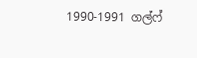1990-1991 ගල්ෆ්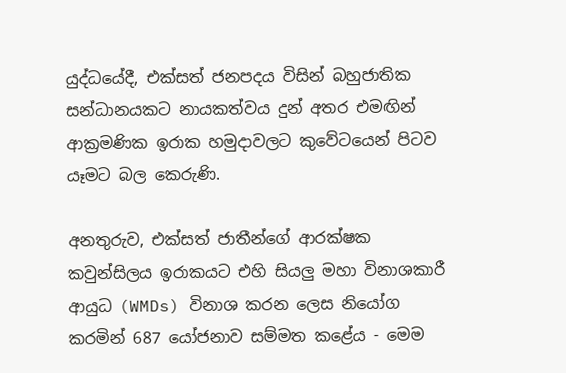යුද්ධයේදී, එක්සත් ජනපදය විසින් බහුජාතික සන්ධානයකට නායකත්වය දුන් අතර එමඟින් ආක්‍රමණික ඉරාක හමුදාවලට කුවේටයෙන් පිටව යෑමට බල කෙරුණි.

අනතුරුව, එක්සත් ජාතීන්ගේ ආරක්ෂක කවුන්සිලය ඉරාකයට එහි සියලු මහා විනාශකාරී ආයුධ (WMDs) විනාශ කරන ලෙස නියෝග කරමින් 687 යෝජනාව සම්මත කළේය - මෙම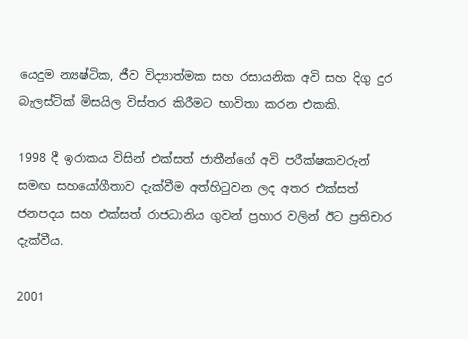යෙදුම න්‍යෂ්ටික, ජීව විද්‍යාත්මක සහ රසායනික අවි සහ දිගු දුර බැලස්ටික් මිසයිල විස්තර කිරීමට භාවිතා කරන එකකි.

1998 දී ඉරාකය විසින් එක්සත් ජාතීන්ගේ අවි පරීක්ෂකවරුන් සමඟ සහයෝගීතාව දැක්වීම අත්හිටුවන ලද අතර එක්සත් ජනපදය සහ එක්සත් රාජධානිය ගුවන් ප්‍රහාර වලින් ඊට ප්‍රතිචාර දැක්වීය.

2001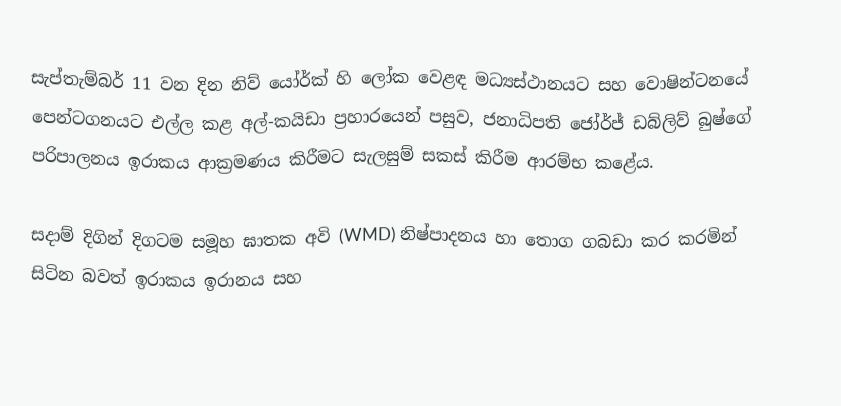සැප්තැම්බර් 11 වන දින නිව් යෝර්ක් හි ලෝක වෙළඳ මධ්‍යස්ථානයට සහ වොෂින්ටනයේ පෙන්ටගනයට එල්ල කළ අල්-කයිඩා ප්‍රහාරයෙන් පසුව, ජනාධිපති ජෝර්ජ් ඩබ්ලිව් බුෂ්ගේ පරිපාලනය ඉරාකය ආක්‍රමණය කිරීමට සැලසුම් සකස් කිරීම ආරම්භ කළේය.

සදාම් දිගින් දිගටම සමූහ ඝාතක අවි (WMD) නිෂ්පාදනය හා තොග ගබඩා කර කරමින් සිටින බවත් ඉරාකය ඉරානය සහ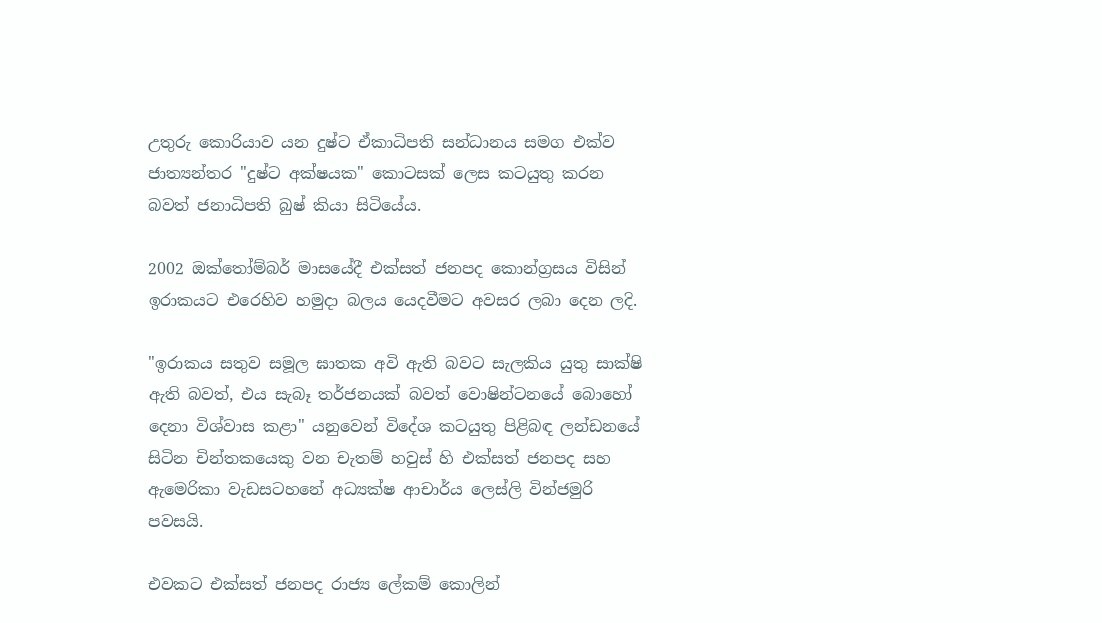උතුරු කොරියාව යන දුෂ්ට ඒකාධිපති සන්ධානය සමග එක්ව ජාත්‍යන්තර "දුෂ්ට අක්ෂයක" කොටසක් ලෙස කටයුතු කරන බවත් ජනාධිපති බුෂ් කියා සිටියේය.

2002 ඔක්තෝම්බර් මාසයේදී එක්සත් ජනපද කොන්ග්‍රසය විසින් ඉරාකයට එරෙහිව හමුදා බලය යෙදවීමට අවසර ලබා දෙන ලදි.

"ඉරාකය සතුව සමූල ඝාතක අවි ඇති බවට සැලකිය යුතු සාක්ෂි ඇති බවත්, එය සැබෑ තර්ජනයක් බවත් වොෂින්ටනයේ බොහෝ දෙනා විශ්වාස කළා" යනුවෙන් විදේශ කටයුතු පිළිබඳ ලන්ඩනයේ සිටින චින්තකයෙකු වන චැතම් හවුස් හි එක්සත් ජනපද සහ ඇමෙරිකා වැඩසටහනේ අධ්‍යක්ෂ ආචාර්ය ලෙස්ලි වින්ජමුරි පවසයි.

එවකට එක්සත් ජනපද රාජ්‍ය ලේකම් කොලින්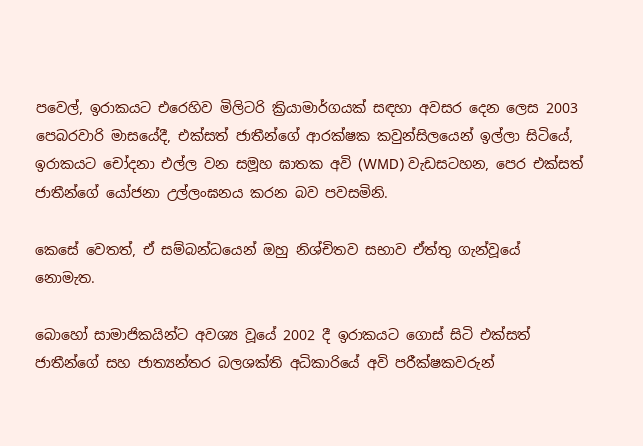පවෙල්, ඉරාකයට එරෙහිව මිලිටරි ක්‍රියාමාර්ගයක් සඳහා අවසර දෙන ලෙස 2003 පෙබරවාරි මාසයේදී, එක්සත් ජාතීන්ගේ ආරක්ෂක කවුන්සිලයෙන් ඉල්ලා සිටියේ, ඉරාකයට චෝදනා එල්ල වන සමූහ ඝාතක අවි (WMD) වැඩසටහන, පෙර එක්සත් ජාතීන්ගේ යෝජනා උල්ලංඝනය කරන බව පවසමිනි.

කෙසේ වෙතත්, ඒ සම්බන්ධයෙන් ඔහු නිශ්චිතව සභාව ඒත්තු ගැන්වූයේ නොමැත.

බොහෝ සාමාජිකයින්ට අවශ්‍ය වූයේ 2002 දී ඉරාකයට ගොස් සිටි එක්සත් ජාතීන්ගේ සහ ජාත්‍යන්තර බලශක්ති අධිකාරියේ අවි පරීක්ෂකවරුන්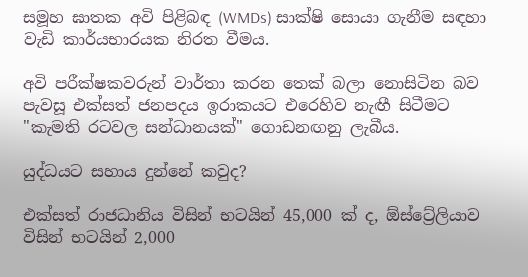සමූහ ඝාතක අවි පිළිබඳ (WMDs) සාක්ෂි සොයා ගැනීම සඳහා වැඩි කාර්යභාරයක නිරත වීමය.

අවි පරීක්ෂකවරුන් වාර්තා කරන තෙක් බලා නොසිටින බව පැවසූ එක්සත් ජනපදය ඉරාකයට එරෙහිව නැඟී සිටීමට "කැමති රටවල සන්ධානයක්" ගොඩනඟනු ලැබීය.

යුද්ධයට සහාය දුන්නේ කවුද?

එක්සත් රාජධානිය විසින් භටයින් 45,000 ක් ද, ඕස්ට්‍රේලියාව විසින් භටයින් 2,000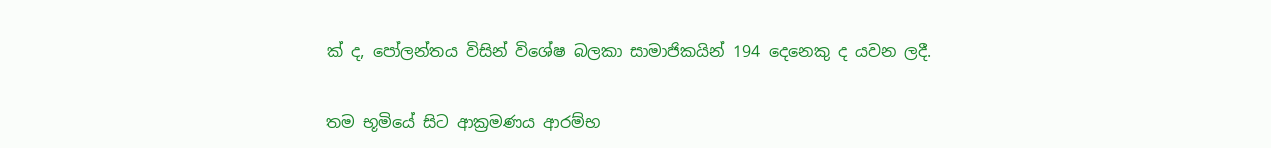ක් ද, පෝලන්තය විසින් විශේෂ බලකා සාමාජිකයින් 194 දෙනෙකු ද යවන ලදී.

තම භූමියේ සිට ආක්‍රමණය ආරම්භ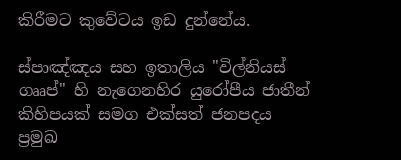කිරීමට කුවේටය ඉඩ දුන්නේය.

ස්පාඤ්ඤය සහ ඉතාලිය "විල්නියස් ගෲප්" හි නැගෙනහිර යුරෝපීය ජාතීන් කිහිපයක් සමග එක්සත් ජනපදය ප්‍රමුඛ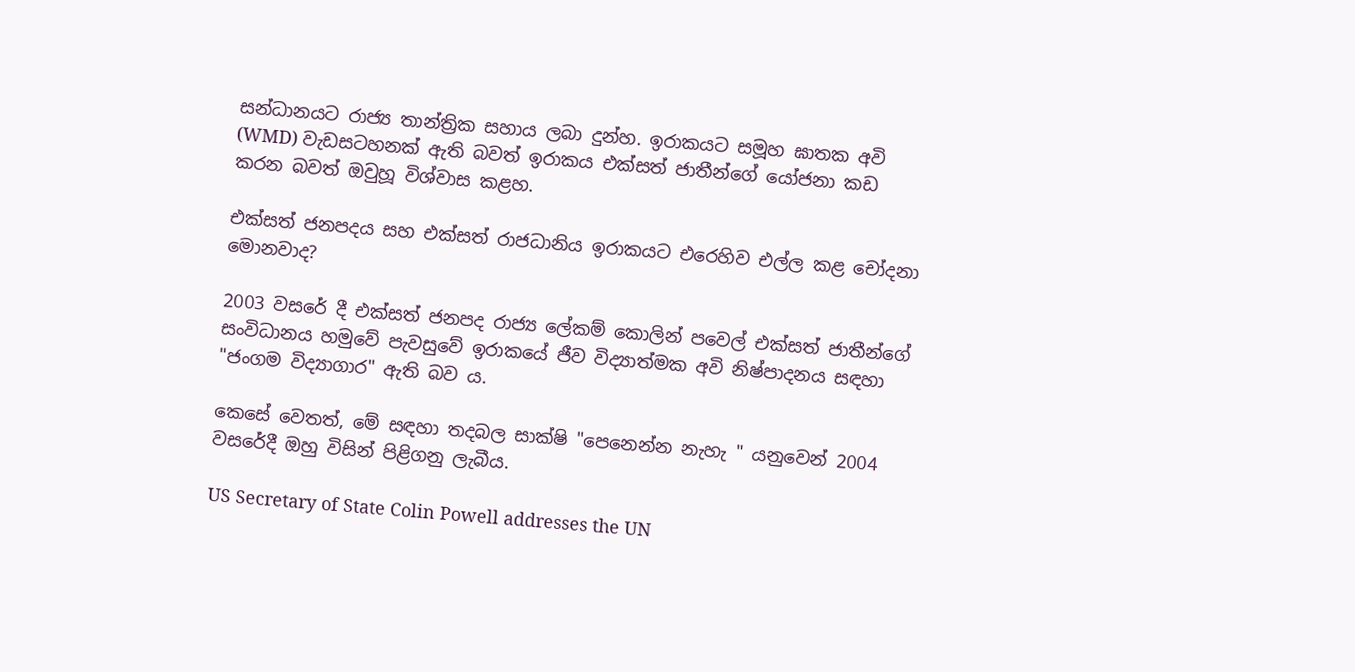සන්ධානයට රාජ්‍ය තාන්ත්‍රික සහාය ලබා දුන්හ. ඉරාකයට සමූහ ඝාතක අවි (WMD) වැඩසටහනක් ඇති බවත් ඉරාකය එක්සත් ජාතීන්ගේ යෝජනා කඩ කරන බවත් ඔවුහූ විශ්වාස කළහ.

එක්සත් ජනපදය සහ එක්සත් රාජධානිය ඉරාකයට එරෙහිව එල්ල කළ චෝදනා මොනවාද?

2003 වසරේ දී එක්සත් ජනපද රාජ්‍ය ලේකම් කොලින් පවෙල් එක්සත් ජාතීන්ගේ සංවිධානය හමුවේ පැවසුවේ ඉරාකයේ ජීව විද්‍යාත්මක අවි නිෂ්පාදනය සඳහා "ජංගම විද්‍යාගාර" ඇති බව ය.

කෙසේ වෙතත්, මේ සඳහා තදබල සාක්ෂි "පෙනෙන්න නැහැ " යනුවෙන් 2004 වසරේදී ඔහු විසින් පිළිගනු ලැබීය.

US Secretary of State Colin Powell addresses the UN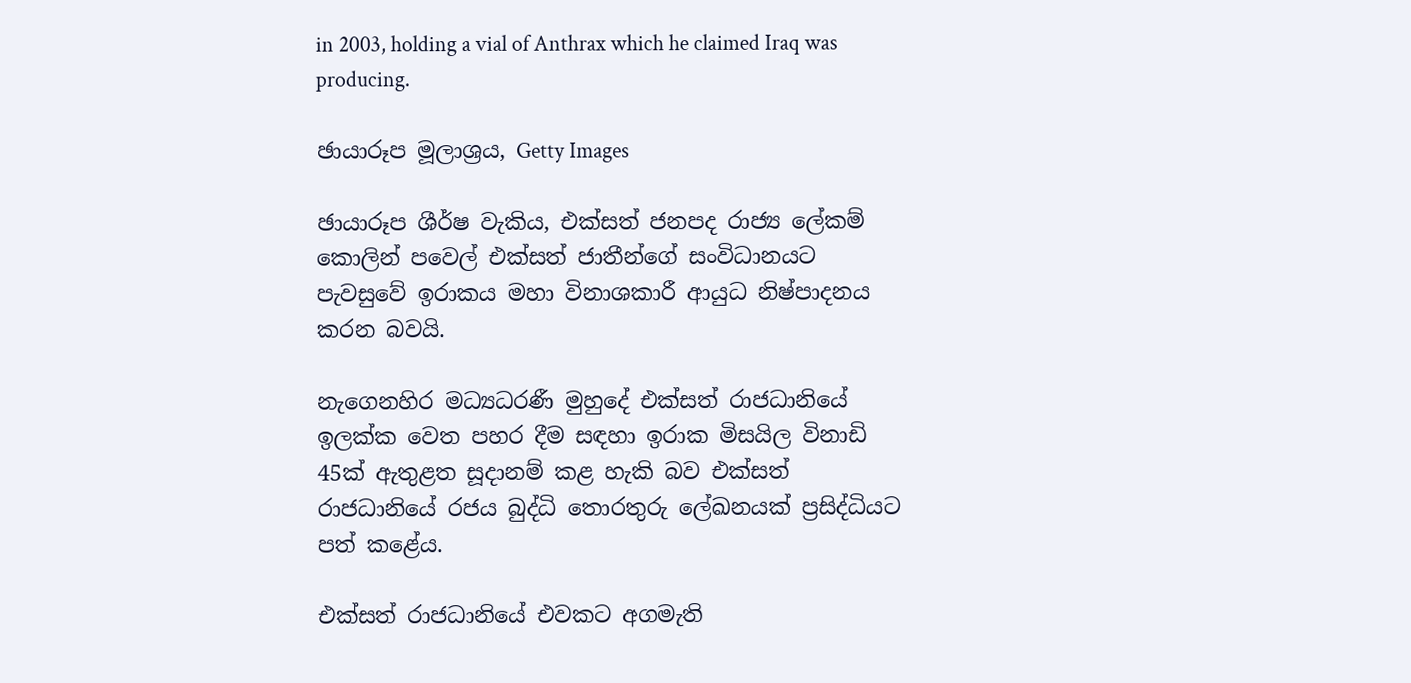in 2003, holding a vial of Anthrax which he claimed Iraq was producing.

ඡායාරූප මූලාශ්‍රය, Getty Images

ඡායාරූප ශීර්ෂ වැකිය, එක්සත් ජනපද රාජ්‍ය ලේකම් කොලින් පවෙල් එක්සත් ජාතීන්ගේ සංවිධානයට පැවසුවේ ඉරාකය මහා විනාශකාරී ආයුධ නිෂ්පාදනය කරන බවයි.

නැගෙනහිර මධ්‍යධරණී මුහුදේ එක්සත් රාජධානියේ ඉලක්ක වෙත පහර දීම සඳහා ඉරාක මිසයිල විනාඩි 45ක් ඇතුළත සූදානම් කළ හැකි බව එක්සත් රාජධානියේ රජය බුද්ධි තොරතුරු ලේඛනයක් ප්‍රසිද්ධියට පත් කළේය.

එක්සත් රාජධානියේ එවකට අගමැති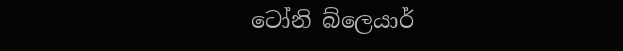ටෝනි බ්ලෙයාර්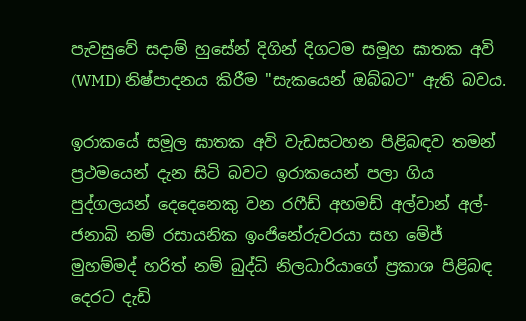පැවසුවේ සදාම් හුසේන් දිගින් දිගටම සමූහ ඝාතක අවි (WMD) නිෂ්පාදනය කිරීම "සැකයෙන් ඔබ්බට" ඇති බවය.

ඉරාකයේ සමූල ඝාතක අවි වැඩසටහන පිළිබඳව තමන් ප්‍රථමයෙන් දැන සිටි බවට ඉරාකයෙන් පලා ගිය පුද්ගලයන් දෙදෙනෙකු වන රෆීඩ් අහමඩ් අල්වාන් අල්-ජනාබි නම් රසායනික ඉංජිනේරුවරයා සහ මේජ් මුහම්මද් හරිත් නම් බුද්ධි නිලධාරියාගේ ප්‍රකාශ පිළිබඳ දෙරට දැඩි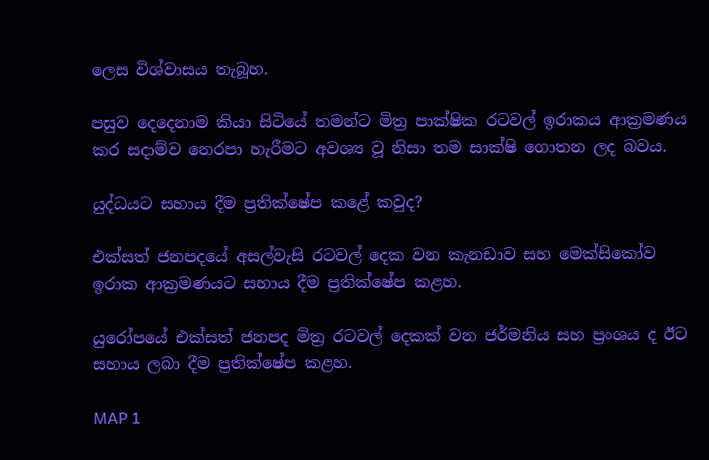ලෙස විශ්වාසය තැබූහ.

පසුව දෙදෙනාම කියා සිටියේ තමන්ට මිත්‍ර පාක්ෂික රටවල් ඉරාකය ආක්‍රමණය කර සදාම්ව නෙරපා හැරීමට අවශ්‍ය වූ නිසා තම සාක්ෂි ගොතන ලද බවය.

යුද්ධයට සහාය දීම ප්‍රතික්ෂේප කළේ කවුද?

එක්සත් ජනපදයේ අසල්වැසි රටවල් දෙක වන කැනඩාව සහ මෙක්සිකෝව ඉරාක ආක්‍රමණයට සහාය දීම ප්‍රතික්ෂේප කළහ.

යුරෝපයේ එක්සත් ජනපද මිත්‍ර රටවල් දෙකක් වන ජර්මනිය සහ ප්‍රංශය ද ඊට සහාය ලබා දීම ප්‍රතික්ෂේප කළහ.

MAP 1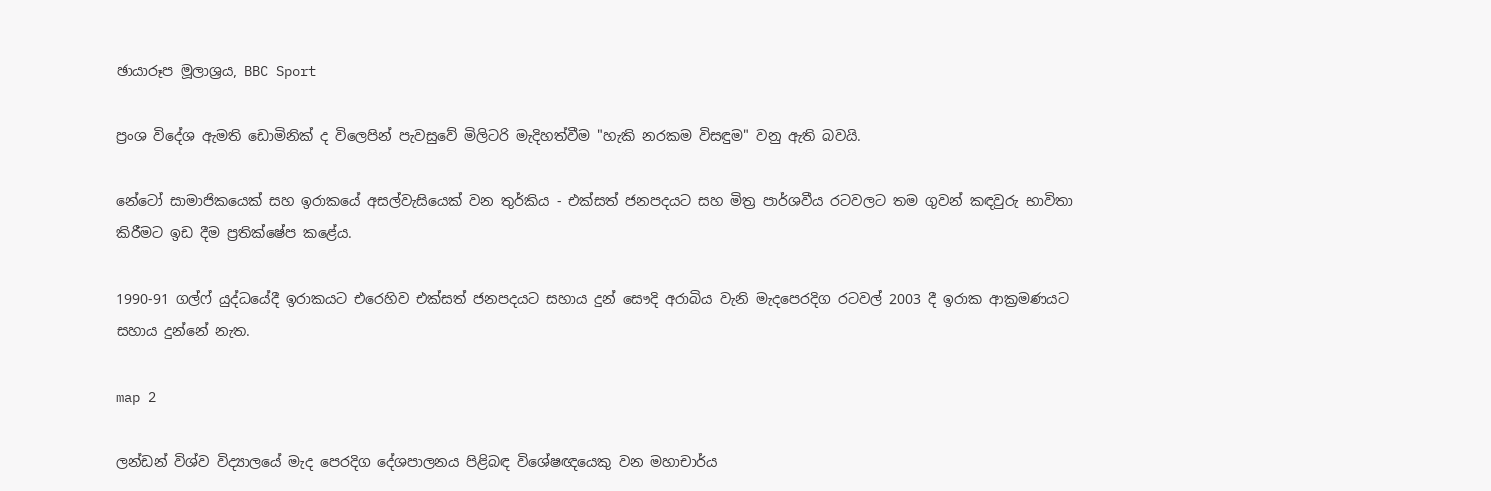ඡායාරූප මූලාශ්‍රය, BBC Sport

ප්‍රංශ විදේශ ඇමති ඩොමිනික් ද විලෙපින් පැවසුවේ මිලිටරි මැදිහත්වීම "හැකි නරකම විසඳුම" වනු ඇති බවයි.

නේටෝ සාමාජිකයෙක් සහ ඉරාකයේ අසල්වැසියෙක් වන තුර්කිය - එක්සත් ජනපදයට සහ මිත්‍ර පාර්ශවීය රටවලට තම ගුවන් කඳවුරු භාවිතා කිරීමට ඉඩ දීම ප්‍රතික්ෂේප කළේය.

1990-91 ගල්ෆ් යුද්ධයේදී ඉරාකයට එරෙහිව එක්සත් ජනපදයට සහාය දුන් සෞදි අරාබිය වැනි මැදපෙරදිග රටවල් 2003 දී ඉරාක ආක්‍රමණයට සහාය දුන්නේ නැත.

map 2

ලන්ඩන් විශ්ව විද්‍යාලයේ මැද පෙරදිග දේශපාලනය පිළිබඳ විශේෂඥයෙකු වන මහාචාර්ය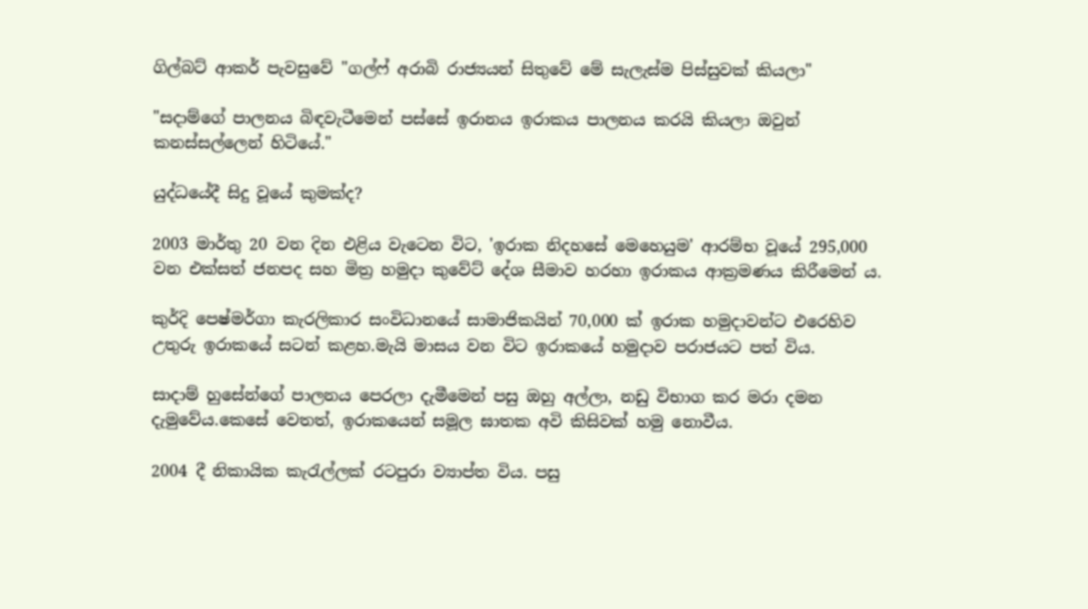ගිල්බට් ආකර් පැවසුවේ "ගල්ෆ් අරාබි රාජ්‍යයන් සිතුවේ මේ සැලැස්ම පිස්සුවක් කියලා"

"සදාම්ගේ පාලනය බිඳවැටීමෙන් පස්සේ ඉරානය ඉරාකය පාලනය කරයි කියලා ඔවුන් කනස්සල්ලෙන් හිටියේ."

යුද්ධයේදී සිදු වූයේ කුමක්ද?

2003 මාර්තු 20 වන දින එළිය වැටෙන විට, 'ඉරාක නිදහසේ මෙහෙයුම' ආරම්භ වූයේ 295,000 වන එක්සත් ජනපද සහ මිත්‍ර හමුදා කුවේට් දේශ සීමාව හරහා ඉරාකය ආක්‍රමණය කිරීමෙන් ය.

කුර්දි පෙෂ්මර්ගා කැරලිකාර සංවිධානයේ සාමාජිකයින් 70,000 ක් ඉරාක හමුදාවන්ට එරෙහිව උතුරු ඉරාකයේ සටන් කළහ.මැයි මාසය වන විට ඉරාකයේ හමුදාව පරාජයට පත් විය.

සාදාම් හුසේන්ගේ පාලනය පෙරලා දැමීමෙන් පසු ඔහු අල්ලා, නඩු විභාග කර මරා දමන දැමුවේය.කෙසේ වෙතත්, ඉරාකයෙන් සමූල ඝාතක අවි කිසිවක් හමු නොවීය.

2004 දී නිකායික කැරැල්ලක් රටපුරා ව්‍යාප්ත විය. පසු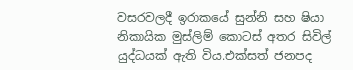වසරවලදී ඉරාකයේ සුන්නි සහ ෂියා නිකායික මුස්ලිම් කොටස් අතර සිවිල් යුද්ධයක් ඇති විය.එක්සත් ජනපද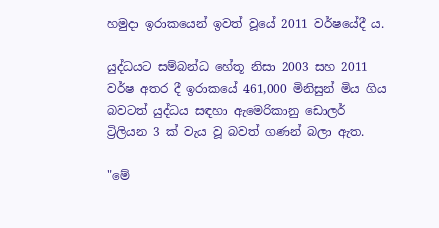හමුදා ඉරාකයෙන් ඉවත් වූයේ 2011 වර්ෂයේදී ය.

යුද්ධයට සම්බන්ධ හේතූ නිසා 2003 සහ 2011 වර්ෂ අතර දී ඉරාකයේ 461,000 මිනිසුන් මිය ගිය බවටත් යුද්ධය සඳහා ඇමෙරිකානු ඩොලර් ට්‍රිලියන 3 ක් වැය වූ බවත් ගණන් බලා ඇත.

"මේ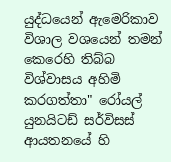යුද්ධයෙන් ඇමෙරිකාව විශාල වශයෙන් තමන් කෙරෙහි තිබ්බ විශ්වාසය අහිමි කරගත්තා" රෝයල් යුනයිටඩ් සර්විසස් ආයතනයේ හි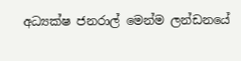අධ්‍යක්ෂ ජනරාල් මෙන්ම ලන්ඩනයේ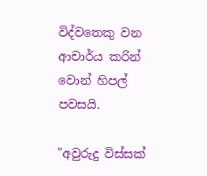විද්වතෙකු වන ආචාර්ය කරින් වොන් හිපල් පවසයි.

"අවුරුදු විස්සක්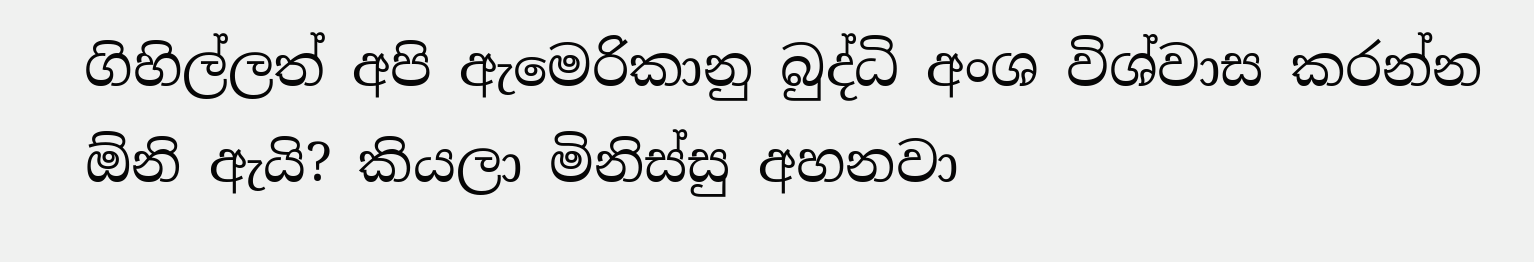ගිහිල්ලත් අපි ඇමෙරිකානු බුද්ධි අංශ විශ්වාස කරන්න ඕනි ඇයි? කියලා මිනිස්සු අහනවා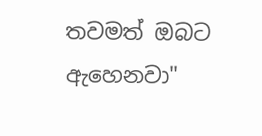තවමත් ඔබට ඇහෙනවා"